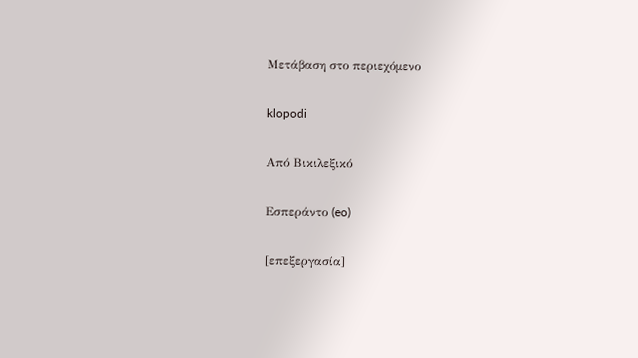Μετάβαση στο περιεχόμενο

klopodi

Από Βικιλεξικό

Εσπεράντο (eo)

[επεξεργασία]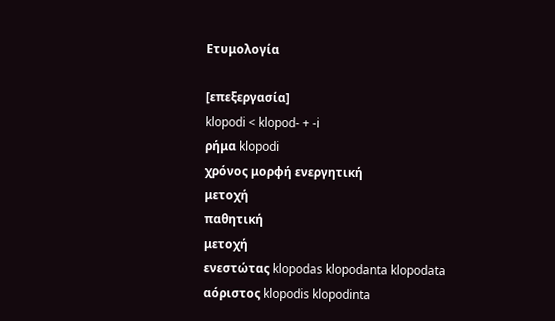Ετυμολογία

[επεξεργασία]
klopodi < klopod- + -i
ρήμα klopodi
χρόνος μορφή ενεργητική
μετοχή
παθητική
μετοχή
ενεστώτας klopodas klopodanta klopodata
αόριστος klopodis klopodinta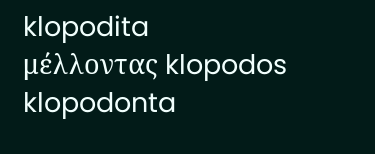klopodita
μέλλοντας klopodos klopodonta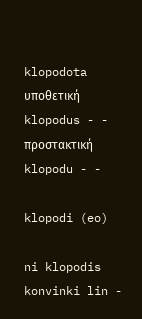klopodota
υποθετική klopodus - -
προστακτική klopodu - -

klopodi (eo)

ni klopodis konvinki lin -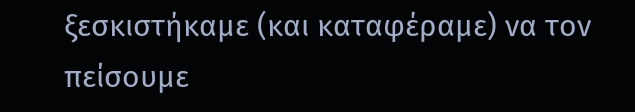ξεσκιστήκαμε (και καταφέραμε) να τον πείσουμε